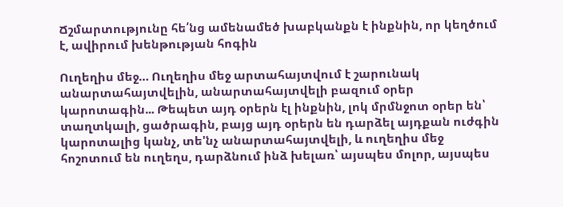Ճշմարտությունը հե՛նց ամենամեծ խաբկանքն է ինքնին, որ կեղծում է, ավիրում խենթության հոգին

Ուղեղիս մեջ… Ուղեղիս մեջ արտահայտվում է շարունակ անարտահայտվելին, անարտահայտվելի բազում օրեր կարոտագին... Թեպետ այդ օրերն էլ ինքնին, լոկ մրմնջոտ օրեր են՝ տաղտկալի, ցածրագին, բայց այդ օրերն են դարձել այդքան ուժգին կարոտալից կանչ, տե'նչ անարտահայտվելի, և ուղեղիս մեջ հոշոտում են ուղեղս, դարձնում ինձ խելառ՝ այսպես մոլոր, այսպես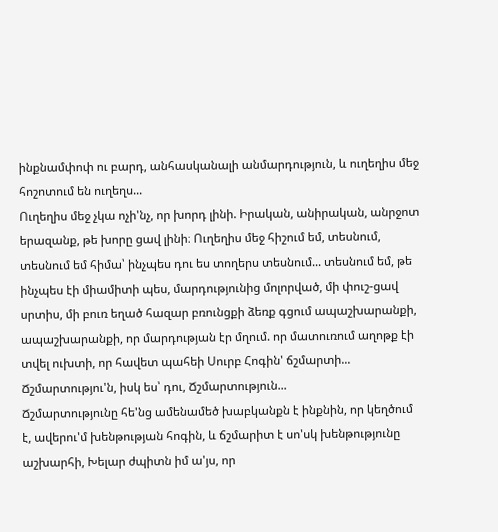ինքնամփոփ ու բարդ, անհասկանալի անմարդություն, և ուղեղիս մեջ հոշոտում են ուղեղս...
Ուղեղիս մեջ չկա ոչի'նչ, որ խորդ լինի. Իրական, անիրական, անրջոտ երազանք, թե խորը ցավ լինի։ Ուղեղիս մեջ հիշում եմ, տեսնում, տեսնում եմ հիմա՝ ինչպես դու ես տողերս տեսնում... տեսնում եմ, թե ինչպես էի միամիտի պես, մարդությունից մոլորված, մի փուշ-ցավ սրտիս, մի բուռ եղած հազար բռունցքի ձեռք գցում ապաշխարանքի, ապաշխարանքի, որ մարդության էր մղում. որ մատուռում աղոթք էի տվել ուխտի, որ հավետ պահեի Սուրբ Հոգին' ճշմարտի...
Ճշմարտությու'ն, իսկ ես՝ դու, Ճշմարտություն...
Ճշմարտությունը հե'նց ամենամեծ խաբկանքն է ինքնին, որ կեղծում է, ավերու'մ խենթության հոգին, և ճշմարիտ է սո'սկ խենթությունը աշխարհի, Խելար ժպիտն իմ ա'յս, որ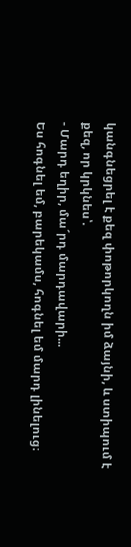կանգնեցրել է քեզ փոթորկողն իմ ձայնի, և ստիպում է քեզ, որ կրկնես՝.
- Մարդ եղիր, մա´րդ մարդավարի...
Ես հոգնել եմ, բարեկամս, հոգնել եմ մարդ լինելուց։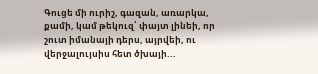Գուցե մի ուրիշ, գազան, առարկա, քամի, կամ թեկուզ՝ փայտ լինեի, որ շուտ իմանայի դերս, այրվեի, ու վերջալույսիս հետ ծխայի...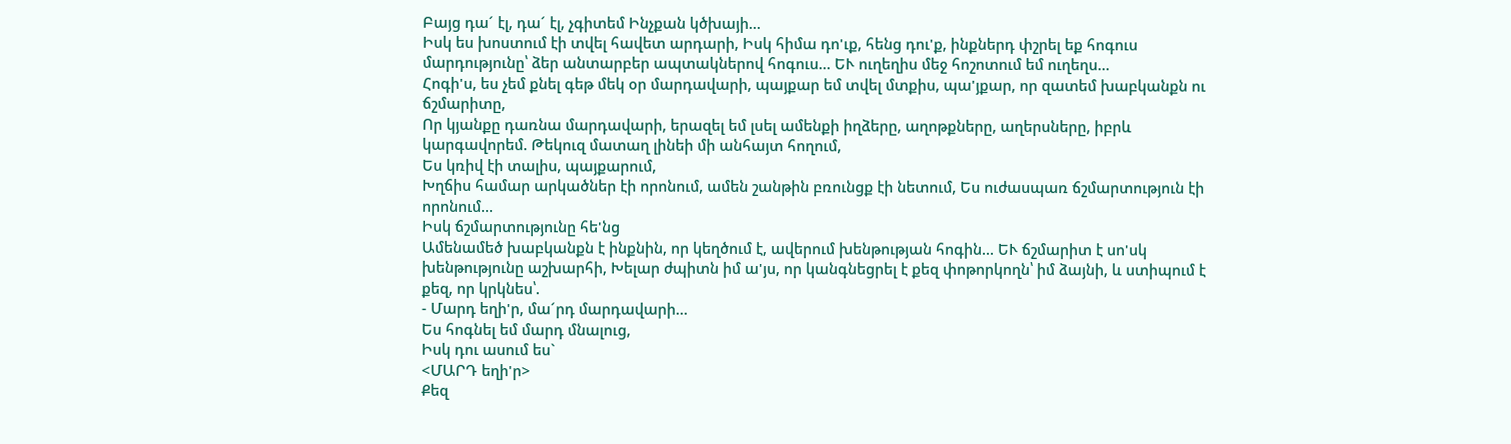Բայց դա´ էլ, դա´ էլ, չգիտեմ Ինչքան կծխայի...
Իսկ ես խոստում էի տվել հավետ արդարի, Իսկ հիմա դո'ւք, հենց դու'ք, ինքներդ փշրել եք հոգուս մարդությունը՝ ձեր անտարբեր ապտակներով հոգուս... ԵՒ ուղեղիս մեջ հոշոտում եմ ուղեղս...
Հոգի'ս, ես չեմ քնել գեթ մեկ օր մարդավարի, պայքար եմ տվել մտքիս, պա'յքար, որ զատեմ խաբկանքն ու ճշմարիտը,
Որ կյանքը դառնա մարդավարի, երազել եմ լսել ամենքի իղձերը, աղոթքները, աղերսները, իբրև կարգավորեմ. Թեկուզ մատաղ լինեի մի անհայտ հողում,
Ես կռիվ էի տալիս, պայքարում,
Խղճիս համար արկածներ էի որոնում, ամեն շանթին բռունցք էի նետում, Ես ուժասպառ ճշմարտություն էի որոնում...
Իսկ ճշմարտությունը հե'նց
Ամենամեծ խաբկանքն է ինքնին, որ կեղծում է, ավերում խենթության հոգին... ԵՒ ճշմարիտ է սո'սկ խենթությունը աշխարհի, Խելար ժպիտն իմ ա'յս, որ կանգնեցրել է քեզ փոթորկողն՝ իմ ձայնի, և ստիպում է քեզ, որ կրկնես՝.
- Մարդ եղի'ր, մա´րդ մարդավարի...
Ես հոգնել եմ մարդ մնալուց,
Իսկ դու ասում ես`
<ՄԱՐԴ եղի'ր>
Քեզ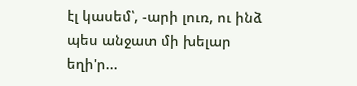էլ կասեմ՝, -արի լուռ, ու ինձ պես անջատ մի խելար եղի'ր...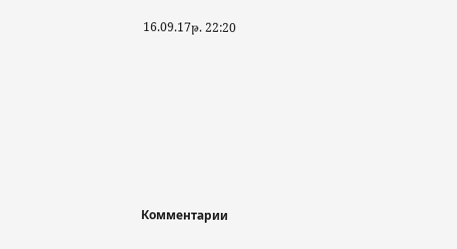16.09.17թ. 22:20







Комментарии